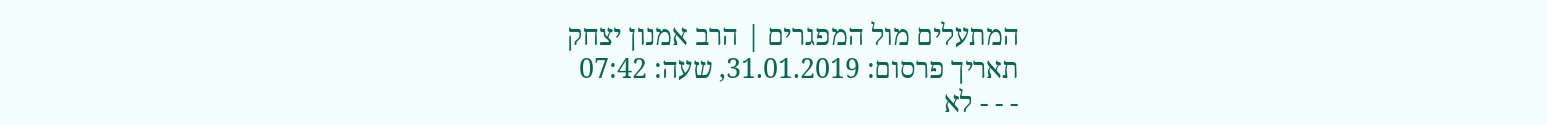המתעלים מול המפגרים | הרב אמנון יצחק
תאריך פרסום: 31.01.2019, שעה: 07:42
- - - לא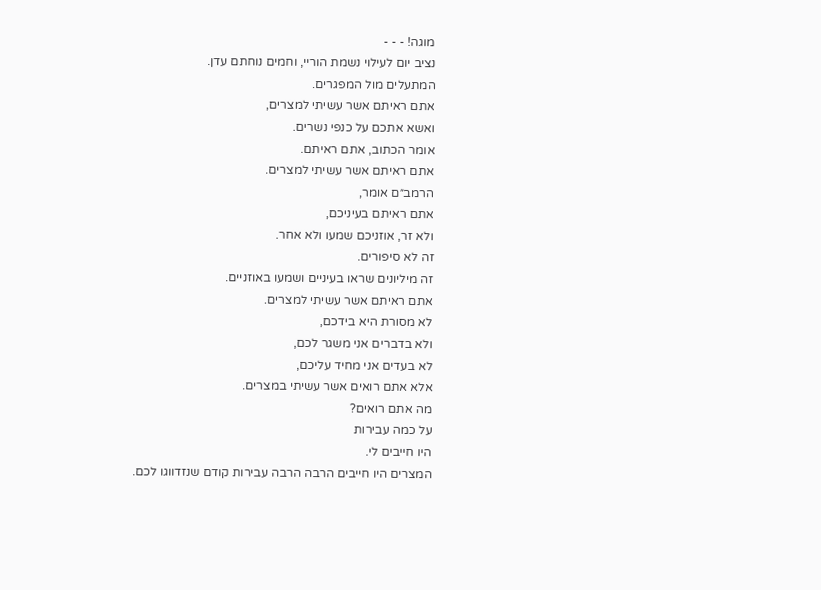מוגה! - - -
נציב יום לעילוי נשמת הוריי, וחמים נוחתם עדן.
המתעלים מול המפגרים.
אתם ראיתם אשר עשיתי למצרים,
ואשא אתכם על כנפי נשרים.
אומר הכתוב, אתם ראיתם.
אתם ראיתם אשר עשיתי למצרים.
הרמב״ם אומר,
אתם ראיתם בעיניכם,
ולא זר, אוזניכם שמעו ולא אחר.
זה לא סיפורים.
זה מיליונים שראו בעיניים ושמעו באוזניים.
אתם ראיתם אשר עשיתי למצרים.
לא מסורת היא בידכם,
ולא בדברים אני משגר לכם,
לא בעדים אני מחיד עליכם,
אלא אתם רואים אשר עשיתי במצרים.
מה אתם רואים?
על כמה עבירות
היו חייבים לי.
המצרים היו חייבים הרבה הרבה עבירות קודם שנזדווגו לכם.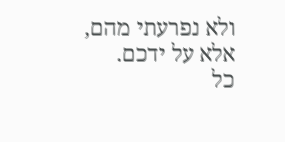ולא נפרעתי מהם,
אלא על ידכם.
כל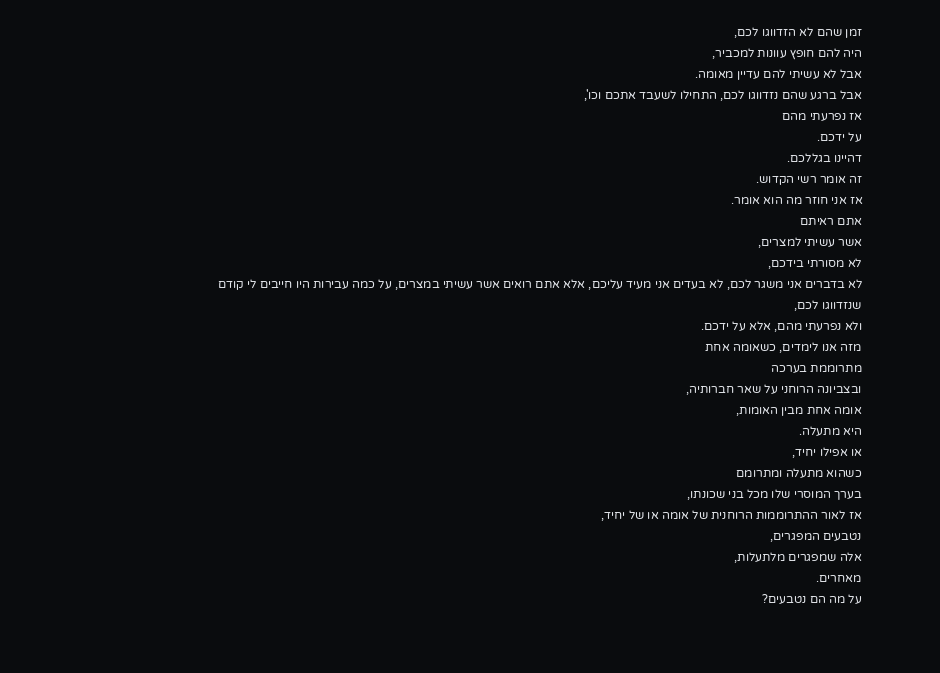זמן שהם לא הזדווגו לכם,
היה להם חופץ עוונות למכביר,
אבל לא עשיתי להם עדיין מאומה.
אבל ברגע שהם נזדווגו לכם, התחילו לשעבד אתכם וכו',
אז נפרעתי מהם
על ידכם.
דהיינו בגללכם.
זה אומר רשי הקדוש.
אז אני חוזר מה הוא אומר.
אתם ראיתם
אשר עשיתי למצרים,
לא מסורתי בידכם,
לא בדברים אני משגר לכם, לא בעדים אני מעיד עליכם, אלא אתם רואים אשר עשיתי במצרים, על כמה עבירות היו חייבים לי קודם שנזדווגו לכם,
ולא נפרעתי מהם, אלא על ידכם.
מזה אנו לימדים, כשאומה אחת
מתרוממת בערכה
ובצביונה הרוחני על שאר חברותיה,
אומה אחת מבין האומות,
היא מתעלה.
או אפילו יחיד,
כשהוא מתעלה ומתרומם
בערך המוסרי שלו מכל בני שכונתו,
אז לאור ההתרוממות הרוחנית של אומה או של יחיד,
נטבעים המפגרים,
אלה שמפגרים מלתעלות,
מאחרים.
על מה הם נטבעים?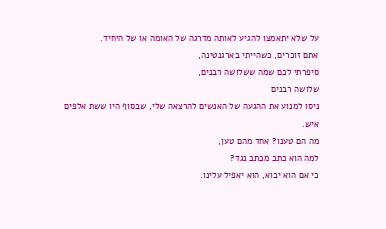על שלא יתאמצו להגיע לאותה מדרגה של האומה או של היחיד.
אתם זוכרים, כשהייתי בארגנטינה,
סיפרתי לכם שמה ששלושה רבנים,
שלושה רבנים
ניסו למנוע את ההגעה של האנשים להרצאה שלי, שבסוף היו ששת אלפים איש.
מה הם טענו? אחד מהם טען,
למה הוא כתב מכתב נגד?
כי אם הוא יבוא, הוא יאפיל עלינו.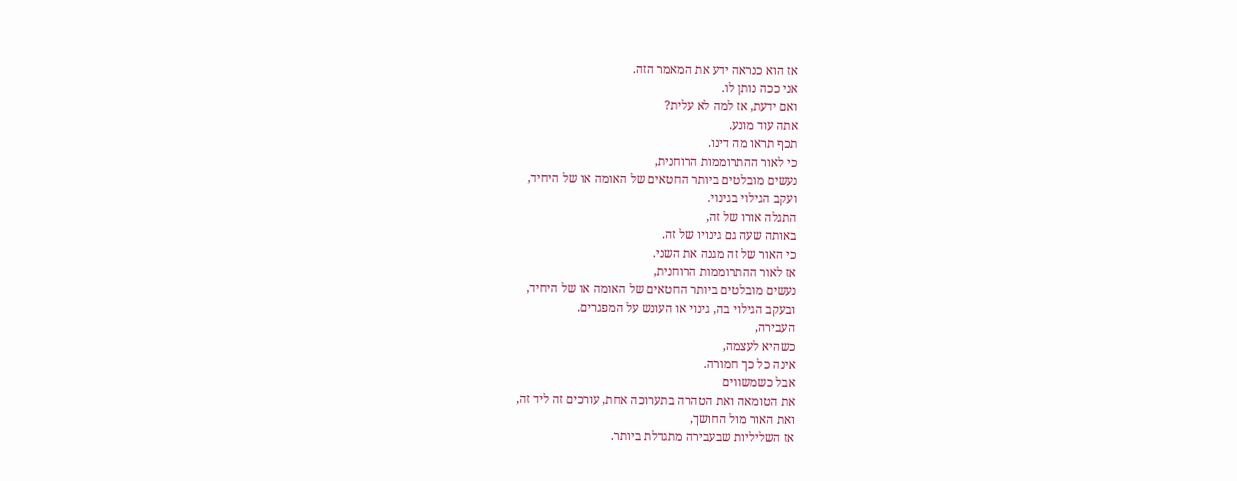אז הוא כנראה ידע את המאמר הזה.
אני ככה נותן לו.
ואם ידעת, אז למה לא עלית?
אתה עוד מונע.
תכף תראו מה דינו.
כי לאור ההתרוממות הרוחנית,
נעשים מובלטים ביותר החטאים של האומה או של היחיד,
ועקב הגילוי בגינוי.
התגלה אורו של זה,
באותה שעה גם גינויו של זה.
כי האור של זה מגנה את השני.
אז לאור ההתרוממות הרוחנית,
נעשים מובלטים ביותר החטאים של האומה או של היחיד,
ובעקב הגילוי בה, גינוי או העונש על המפגרים.
העבירה,
כשהיא לעצמה,
אינה כל כך חמורה.
אבל כשמשווים
את הטומאה ואת הטהרה בתערוכה אחת, עורכים זה ליד זה,
ואת האור מול החושך,
אז השליליות שבעבירה מתגדלת ביותר.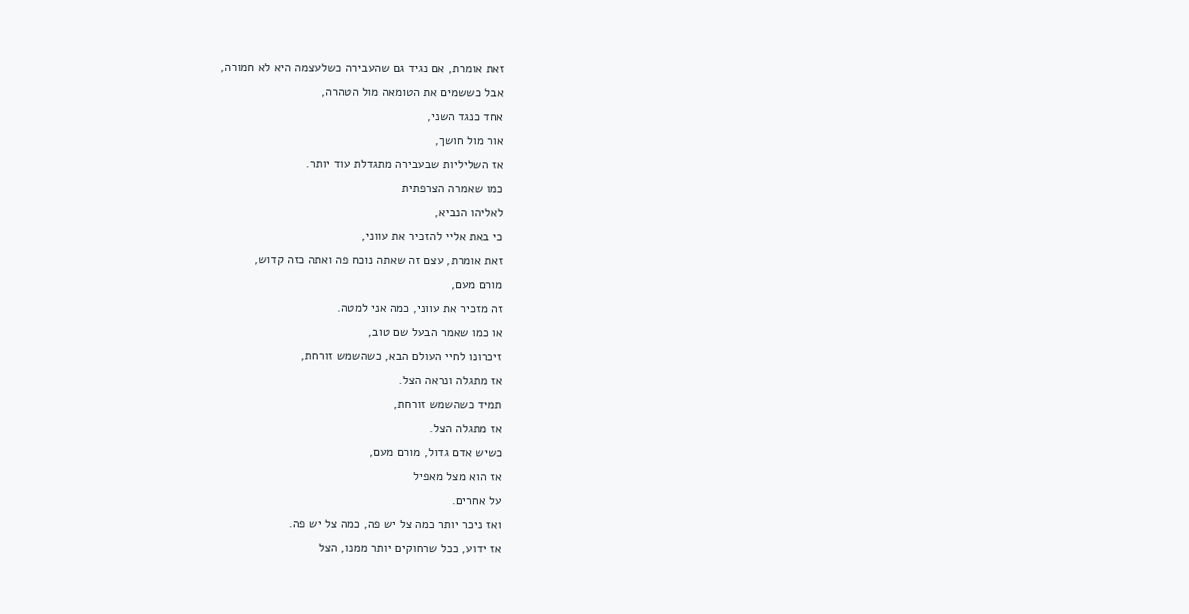זאת אומרת, אם נגיד גם שהעבירה כשלעצמה היא לא חמורה,
אבל כששמים את הטומאה מול הטהרה,
אחד כנגד השני,
אור מול חושך,
אז השליליות שבעבירה מתגדלת עוד יותר.
כמו שאמרה הצרפתית
לאליהו הנביא,
כי באת אליי להזכיר את עווני,
זאת אומרת, עצם זה שאתה נוכח פה ואתה כזה קדוש,
מורם מעם,
זה מזכיר את עווני, כמה אני למטה.
או כמו שאמר הבעל שם טוב,
זיכרונו לחיי העולם הבא, כשהשמש זורחת,
אז מתגלה ונראה הצל.
תמיד כשהשמש זורחת,
אז מתגלה הצל.
כשיש אדם גדול, מורם מעם,
אז הוא מצל מאפיל
על אחרים.
ואז ניכר יותר כמה צל יש פה, כמה צל יש פה.
אז ידוע, ככל שרחוקים יותר ממנו, הצל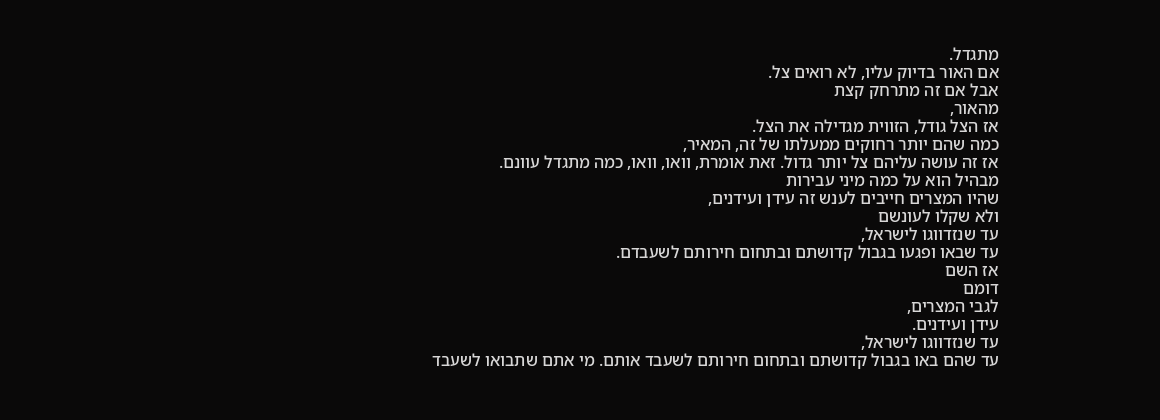מתגדל.
אם האור בדיוק עליו, לא רואים צל.
אבל אם זה מתרחק קצת
מהאור,
אז הצל גודל, הזווית מגדילה את הצל.
כמה שהם יותר רחוקים ממעלתו של זה, המאיר,
אז זה עושה עליהם צל יותר גדול. זאת אומרת, וואו, וואו, כמה מתגדל עוונם.
מבהיל הוא על כמה מיני עבירות
שהיו המצרים חייבים לענש זה עידן ועידנים,
ולא שקלו לעונשם
עד שנזדווגו לישראל,
עד שבאו ופגעו בגבול קדושתם ובתחום חירותם לשעבדם.
אז השם
דומם
לגבי המצרים,
עידן ועידנים.
עד שנזדווגו לישראל,
עד שהם באו בגבול קדושתם ובתחום חירותם לשעבד אותם. מי אתם שתבואו לשעבד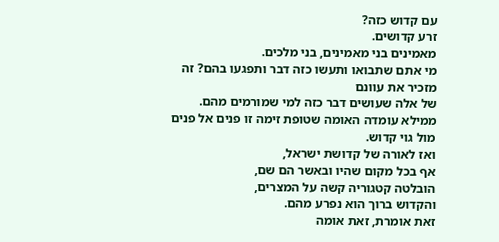עם קדוש כזה?
זרע קדושים.
מאמינים בני מאמינים, בני מלכים.
מי אתם שתבואו ותעשו כזה דבר ותפגעו בהם? זה מזכיר את עוונם
של אלה שעושים דבר כזה למי שמורמים מהם.
ממילא עומדה האומה שטופת זימה זו פנים אל פנים מול גוי קדוש.
ואז לאורה של קדושת ישראל,
אף בכל מקום שהיו ובאשר הם שם,
הובלטה קטגוריה קשה על המצרים,
והקדוש ברוך הוא נפרע מהם.
זאת אומרת, זאת אומה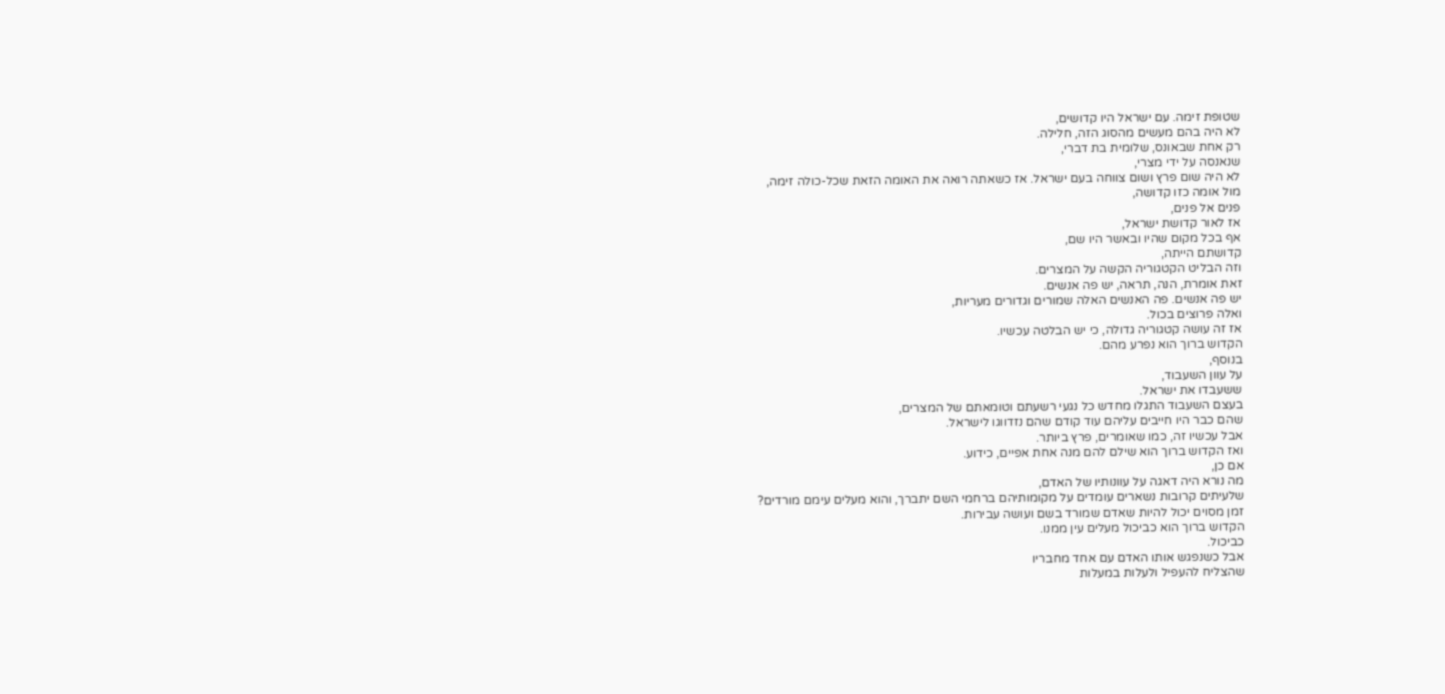שטופת זימה. עם ישראל היו קדושים,
לא היה בהם מעשים מהסוג הזה, חלילה.
רק אחת שבאונס, שלומית בת דברי,
שנאנסה על ידי מצרי,
לא היה שום פרץ ושום צווחה בעם ישראל. אז כשאתה רואה את האומה הזאת שכל-כולה זימה,
מול אומה כזו קדושה,
פנים אל פנים,
אז לאור קדושת ישראל,
אף בכל מקום שהיו ובאשר היו שם,
קדושתם הייתה,
וזה הבליט הקטגוריה הקשה על המצרים.
זאת אומרת, הנה, תראה, יש פה אנשים.
יש פה אנשים. פה האנשים האלה שמורים וגדורים מעריות,
ואלה פרוצים בכול.
אז זה עושה קטגוריה גדולה, כי יש הבלטה עכשיו.
הקדוש ברוך הוא נפרע מהם.
בנוסף,
על עוון השעבוד,
ששעבדו את ישראל.
בעצם השעבוד התגלו מחדש כל נגעי רשעתם וטומאתם של המצרים,
שהם כבר היו חייבים עליהם עוד קודם שהם נזדווגו לישראל.
אבל עכשיו זה, כמו שאומרים, פרץ ביותר.
ואז הקדוש ברוך הוא שילם להם מנה אחת אפיים, כידוע.
אם כן,
מה נורא היה דאגה על עוונותיו של האדם,
שלעיתים קרובות נשארים עומדים על מקומותיהם ברחמי השם יתברך, והוא מעלים עימם מורדים?
זמן מסוים יכול להיות שאדם שמורד בשם ועושה עבירות.
הקדוש ברוך הוא כביכול מעלים עין ממנו.
כביכול.
אבל כשנפגש אותו האדם עם אחד מחבריו
שהצליח להעפיל ולעלות במעלות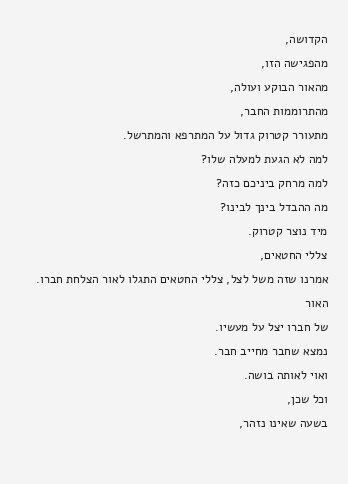הקדושה,
מהפגישה הזו,
מהאור הבוקע ועולה,
מהתרוממות החבר,
מתעורר קטרוק גדול על המתרפא והמתרשל.
למה לא הגעת למעלה שלו?
למה מרחק ביניכם כזה?
מה ההבדל בינך לבינו?
מיד נוצר קטרוק.
צללי החטאים,
אמרנו שזה משל לצל, צללי החטאים התגלו לאור הצלחת חברו.
האור
של חברו יצל על מעשיו.
נמצא שחבר מחייב חבר.
ואוי לאותה בושה.
וכל שכן,
בשעה שאינו נזהר,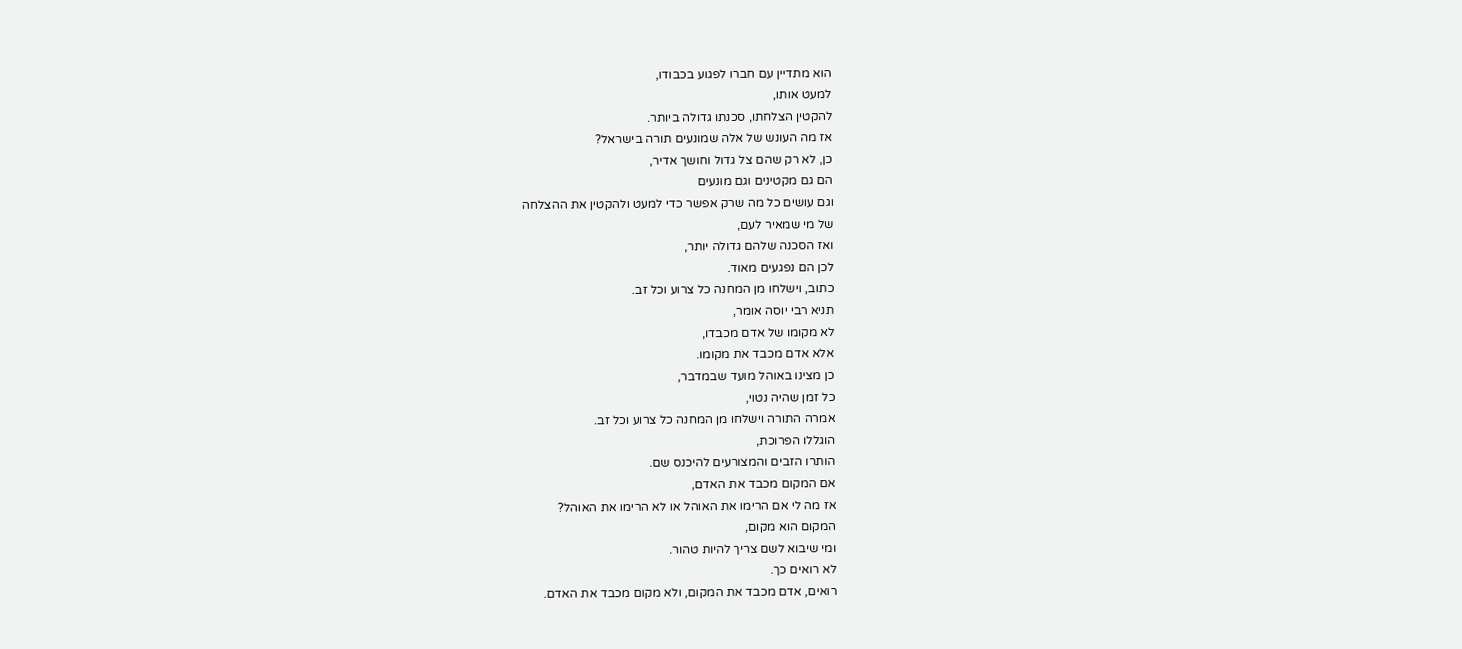הוא מתדיין עם חברו לפגוע בכבודו,
למעט אותו,
להקטין הצלחתו, סכנתו גדולה ביותר.
אז מה העונש של אלה שמונעים תורה בישראל?
כן, לא רק שהם צל גדול וחושך אדיר,
הם גם מקטינים וגם מונעים
וגם עושים כל מה שרק אפשר כדי למעט ולהקטין את ההצלחה
של מי שמאיר לעם,
ואז הסכנה שלהם גדולה יותר,
לכן הם נפגעים מאוד.
כתוב, וישלחו מן המחנה כל צרוע וכל זב.
תניא רבי יוסה אומר,
לא מקומו של אדם מכבדו,
אלא אדם מכבד את מקומו.
כן מצינו באוהל מועד שבמדבר,
כל זמן שהיה נטוי,
אמרה התורה וישלחו מן המחנה כל צרוע וכל זב.
הוגללו הפרוכת,
הותרו הזבים והמצורעים להיכנס שם.
אם המקום מכבד את האדם,
אז מה לי אם הרימו את האוהל או לא הרימו את האוהל?
המקום הוא מקום,
ומי שיבוא לשם צריך להיות טהור.
לא רואים כך.
רואים, אדם מכבד את המקום, ולא מקום מכבד את האדם.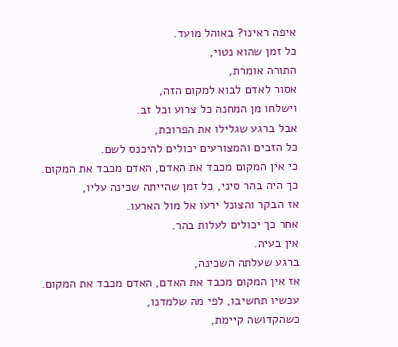איפה ראינו? באוהל מועד.
כל זמן שהוא נטוי,
התורה אומרת,
אסור לאדם לבוא למקום הזה,
וישלחו מן המחנה כל צרוע וכל זב.
אבל ברגע שגלילו את הפרוכת,
כל הזבים והמצורעים יכולים להיכנס לשם.
כי אין המקום מכבד את האדם, האדם מכבד את המקום.
כך היה בהר סיני, כל זמן שהייתה שכינה עליו,
אז הבקר והצונל ירעו אל מול הארעו.
אחר כך יכולים לעלות בהר.
אין בעיה.
ברגע שעלתה השכינה,
אז אין המקום מכבד את האדם, האדם מכבד את המקום.
עכשיו תחשיבו, לפי מה שלמדנו,
כשהקדושה קיימת,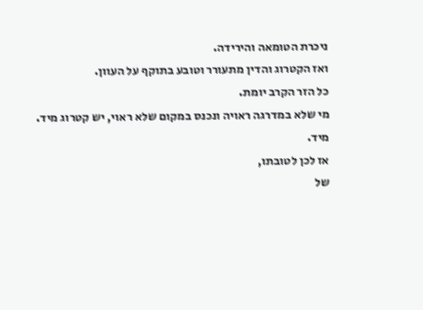ניכרת הטומאה והירידה.
ואז הקטרוג והדין מתעורר וטובע בתוקף על העוון.
כל הזר הקרב יומת.
מי שלא במדרגה ראויה ונכנס במקום שלא ראוי, יש קטרוג מיד.
מיד.
אז לכן לטובתו,
של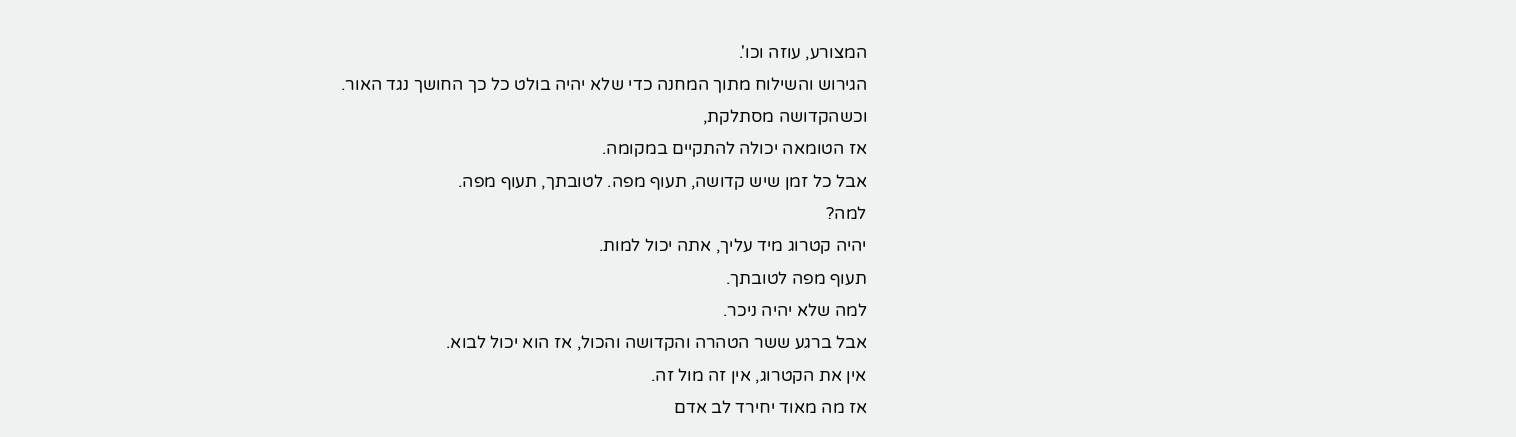המצורע, עוזה וכו'.
הגירוש והשילוח מתוך המחנה כדי שלא יהיה בולט כל כך החושך נגד האור.
וכשהקדושה מסתלקת,
אז הטומאה יכולה להתקיים במקומה.
אבל כל זמן שיש קדושה, תעוף מפה. לטובתך, תעוף מפה.
למה?
יהיה קטרוג מיד עליך, אתה יכול למות.
תעוף מפה לטובתך.
למה שלא יהיה ניכר.
אבל ברגע ששר הטהרה והקדושה והכול, אז הוא יכול לבוא.
אין את הקטרוג, אין זה מול זה.
אז מה מאוד יחירד לב אדם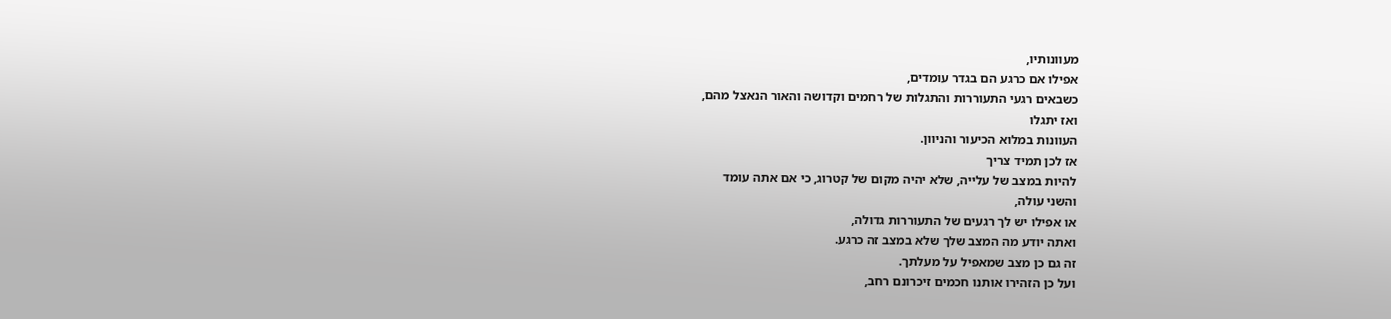מעוונותיו,
אפילו אם כרגע הם בגדר עומדים,
כשבאים רגעי התעוררות והתגלות של רחמים וקדושה והאור הנאצל מהם,
ואז יתגלו
העוונות במלוא הכיעור והניוון.
אז לכן תמיד צריך
להיות במצב של עלייה, שלא יהיה מקום של קטרוג, כי אם אתה עומד
והשני עולה,
או אפילו יש לך רגעים של התעוררות גדולה,
ואתה יודע מה המצב שלך שלא במצב זה כרגע.
זה גם כן מצב שמאפיל על מעלתך.
ועל כן הזהירו אותנו חכמים זיכרונם רחב,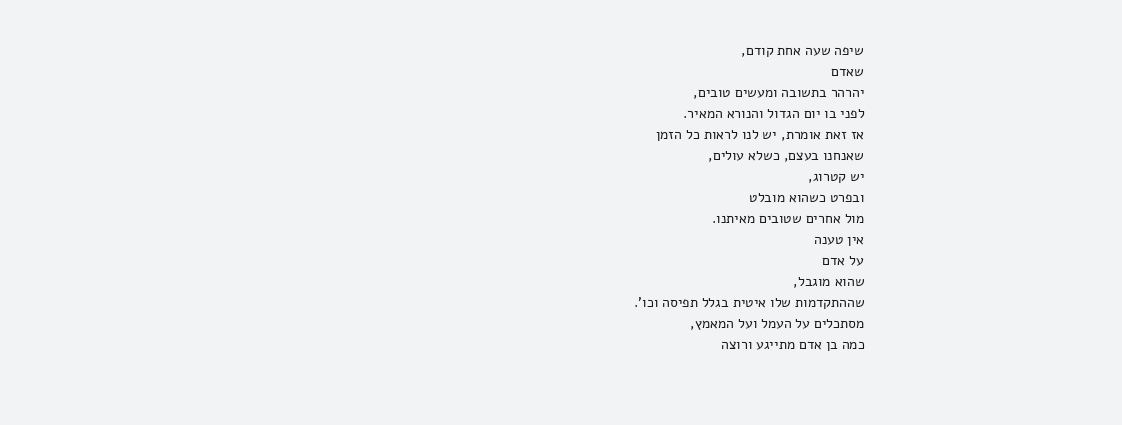שיפה שעה אחת קודם,
שאדם
יהרהר בתשובה ומעשים טובים,
לפני בו יום הגדול והנורא המאיר.
אז זאת אומרת, יש לנו לראות כל הזמן
שאנחנו בעצם, כשלא עולים,
יש קטרוג,
ובפרט כשהוא מובלט
מול אחרים שטובים מאיתנו.
אין טענה
על אדם
שהוא מוגבל,
שההתקדמות שלו איטית בגלל תפיסה וכו'.
מסתכלים על העמל ועל המאמץ,
כמה בן אדם מתייגע ורוצה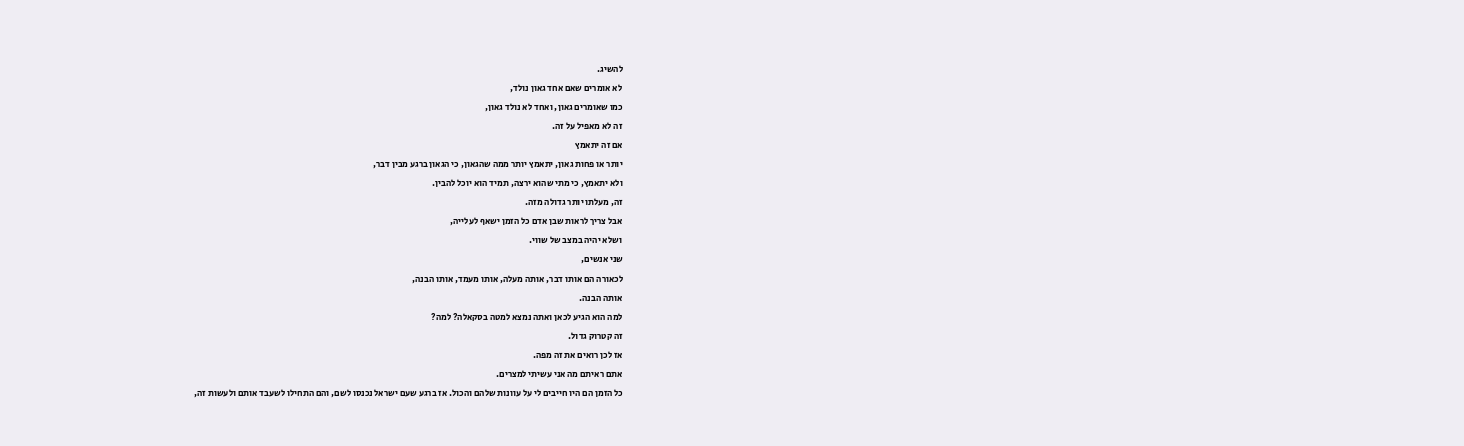להשיג.
לא אומרים שאם אחד גאון נולד,
כמו שאומרים גאון, ואחד לא נולד גאון,
זה לא מאפיל על זה.
אם זה יתאמץ
יותר או פחות גאון, יתאמץ יותר ממה שהגאון, כי הגאון ברגע מבין דבר,
ולא יתאמץ, כי מתי שהוא ירצה, תמיד הוא יוכל להבין.
זה, מעלתו יותר גדולה מזה.
אבל צריך לראות שבן אדם כל הזמן ישאף לעלייה,
ושלא יהיה במצב של שווי.
שני אנשים,
לכאורה הם אותו דבר, אותה מעלה, אותו מעמד, אותו הבנה,
אותה הבנה.
למה הוא הגיע לכאן ואתה נמצא למטה בסקאלה? למה?
זה קטרוק גדול.
אז לכן רואים את זה מפה.
אתם ראיתם מה אני עשיתי למצרים.
כל הזמן הם היו חייבים לי על עוונות שלהם והכול. אז ברגע שעם ישראל נכנסו לשם, והם התחילו לשעבד אותם ולעשות זה,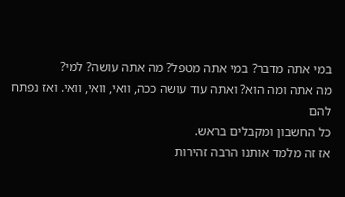במי אתה מדבר? במי אתה מטפל? מה אתה עושה? למי?
מה אתה ומה הוא? ואתה עוד עושה ככה, וואי, וואי, וואי. ואז נפתח להם
כל החשבון ומקבלים בראש.
אז זה מלמד אותנו הרבה זהירות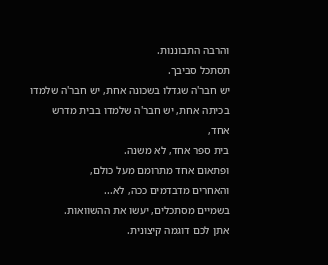והרבה התבוננות.
תסתכל סביבך.
יש חבר'ה שגדלו בשכונה אחת, יש חבר'ה שלמדו בכיתה אחת, יש חבר'ה שלמדו בבית מדרש אחד,
בית ספר אחד, לא משנה.
ופתאום אחד מתרומם מעל כולם,
והאחרים מדבדמים ככה, לא...
בשמיים מסתכלים, יעשו את ההשוואות.
אתן לכם דוגמה קיצונית.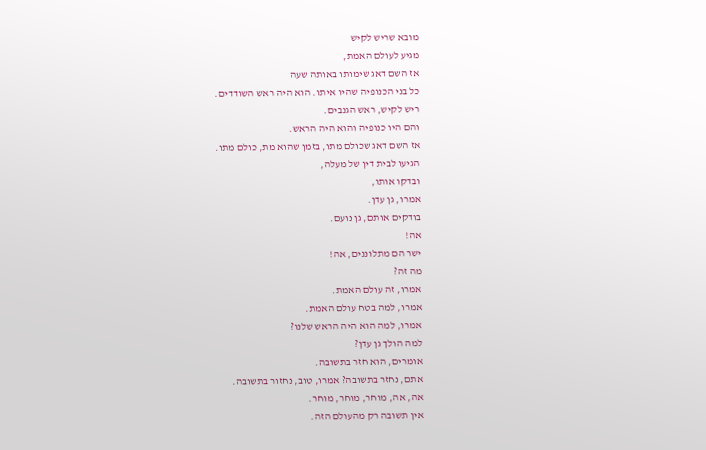מובא שריש לקיש
מגיע לעולם האמת,
אז השם דאג שימותו באותה שעה
כל בני הכנופיה שהיו איתו. הוא היה ראש השודדים.
ריש לקיש, ראש הגנבים.
והם היו כנופיה והוא היה הראש.
אז השם דאג שכולם מתו, בזמן שהוא מת, כולם מתו.
הגיעו לבית דין של מעלה,
ובדקו אותו,
אמרו, גן עדן.
בודקים אותם, גן נועם.
אה!
ישר הם מתלוננים, אה!
מה זה?
אמרו, זה עולם האמת.
אמרו, למה בטח עולם האמת.
אמרו, למה הוא היה הראש שלנו?
למה הולך גן עדן?
אומרים, הוא חזר בתשובה.
אתם, נחזר בתשובה? אמרו, טוב, נחזור בתשובה.
אה, אה, מוחר, מוחר, מוחר.
אין תשובה רק מהעולם הזה.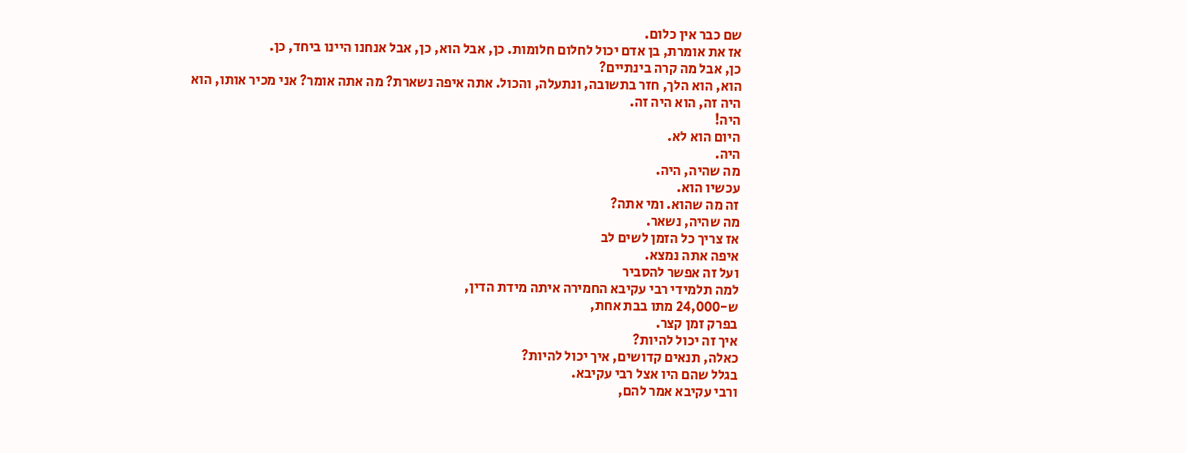שם כבר אין כלום.
אז את אומרת, בן אדם יכול לחלום חלומות. כן, אבל הוא, כן, אבל אנחנו היינו ביחד, כן.
כן, אבל מה קרה בינתיים?
הוא, הוא הלך, חזר בתשובה, ונתעלה, והכול. אתה איפה נשארת? מה אתה אומר? אני מכיר אותו, הוא היה זה, הוא היה זה.
היה!
היום הוא לא.
היה.
מה שהיה, היה.
עכשיו הוא.
זה מה שהוא. ומי אתה?
מה שהיה, נשאר.
אז צריך כל הזמן לשים לב
איפה אתה נמצא.
ועל זה אפשר להסביר
למה תלמידי רבי עקיבא החמירה איתה מידת הדין,
ש-24,000 מתו בבת אחת,
בפרק זמן קצר.
איך זה יכול להיות?
כאלה, תנאים קדושים, איך יכול להיות?
בגלל שהם היו אצל רבי עקיבא.
ורבי עקיבא אמר להם,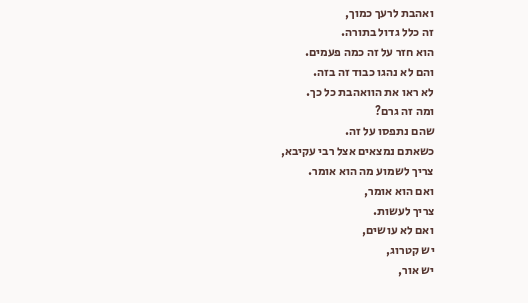ואהבת לרעך כמוך,
זה כלל גדול בתורה.
הוא חזר על זה כמה פעמים.
והם לא נהגו כבוד זה בזה.
לא ראו את הוואהבת כל כך.
ומה זה גרם?
שהם נתפסו על זה.
כשאתם נמצאים אצל רבי עקיבא,
צריך לשמוע מה הוא אומר.
ואם הוא אומר,
צריך לעשות.
ואם לא עושים,
יש קטרוג,
יש אור,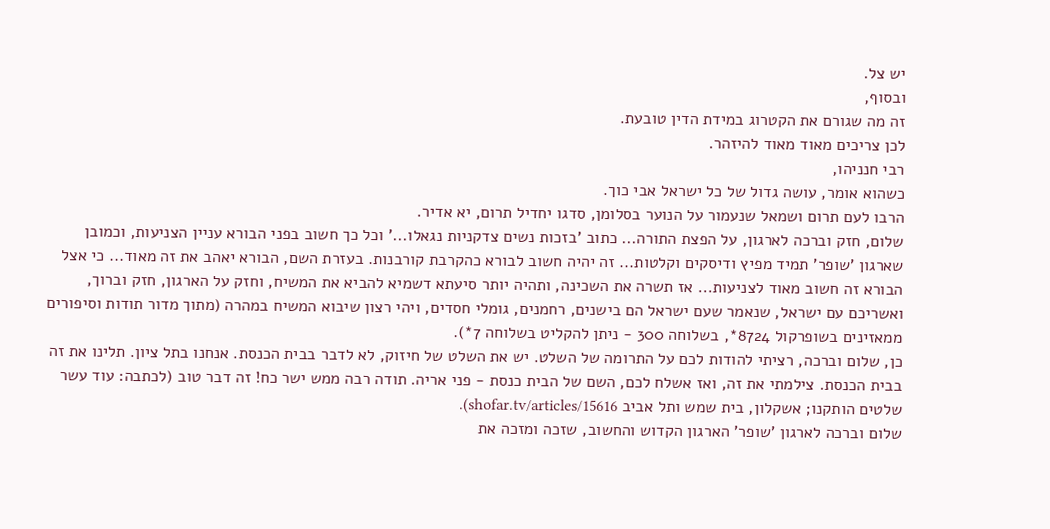יש צל.
ובסוף,
זה מה שגורם את הקטרוג במידת הדין טובעת.
לכן צריכים מאוד מאוד להיזהר.
רבי חנניהו,
כשהוא אומר, עושה גדול של כל ישראל אבי כוך.
הרבו לעם תרום ושמאל שנעמור על הנוער בסלומן, סדגו יחדיל תרום, יא אדיר.
שלום, חזק וברכה לארגון, על הפצת התורה... כתוב 'בזכות נשים צדקניות נגאלו...' וכל כך חשוב בפני הבורא עניין הצניעות, וכמובן שארגון 'שופר' תמיד מפיץ ודיסקים וקלטות... זה יהיה חשוב לבורא כהקרבת קורבנות. בעזרת השם, הבורא יאהב את זה מאוד... כי אצל הבורא זה חשוב מאוד לצניעות... אז תשרה את השכינה, ותהיה יותר סיעתא דשמיא להביא את המשיח, וחזק על הארגון, חזק וברוך, ואשריכם עם ישראל, שנאמר שעם ישראל הם בישנים, רחמנים, גומלי חסדים, ויהי רצון שיבוא המשיח במהרה (מתוך מדור תודות וסיפורים ממאזינים בשופרקול 8724*, בשלוחה 300 - ניתן להקליט בשלוחה 7*).
כן, שלום וברכה, רציתי להודות לכם על התרומה של השלט. יש את השלט של חיזוק, לא לדבר בבית הכנסת. אנחנו בתל ציון. תלינו את זה בבית הכנסת. צילמתי את זה, ואז אשלח לכם, השם של הבית כנסת - פני אריה. תודה רבה ממש ישר כח! זה דבר טוב (לכתבה: עוד עשר שלטים הותקנו; אשקלון, בית שמש ותל אביב shofar.tv/articles/15616).
שלום וברכה לארגון 'שופר' הארגון הקדוש והחשוב, שזכה ומזכה את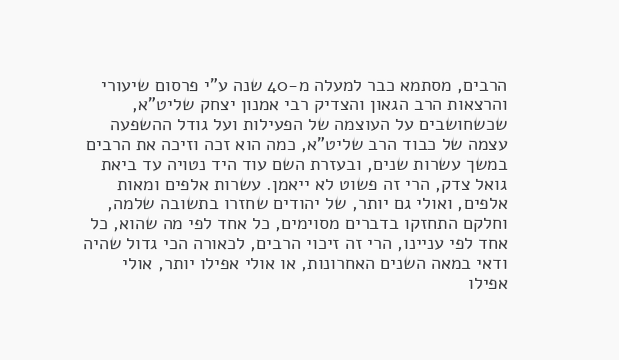הרבים, מסתמא כבר למעלה מ-40 שנה ע"י פרסום שיעורי והרצאות הרב הגאון והצדיק רבי אמנון יצחק שליט"א, שכשחושבים על העוצמה של הפעילות ועל גודל ההשפעה עצמה של כבוד הרב שליט"א, כמה הוא זכה וזיכה את הרבים במשך עשרות שנים, ובעזרת השם עוד היד נטויה עד ביאת גואל צדק, הרי זה פשוט לא ייאמן. עשרות אלפים ומאות אלפים, ואולי גם יותר, של יהודים שחזרו בתשובה שלמה, וחלקם התחזקו בדברים מסוימים, כל אחד לפי מה שהוא, כל אחד לפי עניינו, הרי זה זיכוי הרבים, לכאורה הכי גדול שהיה ודאי במאה השנים האחרונות, או אולי אפילו יותר, אולי אפילו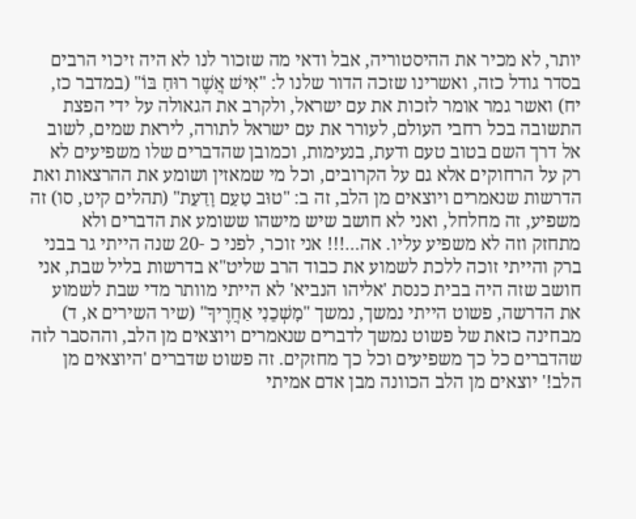יותר, לא מכיר את ההיסטוריה, אבל ודאי מה שזכור לנו לא היה זיכוי הרבים בסדר גודל כזה, ואשרינו שזכה הדור שלנו ל: "אִישׁ אֲשֶׁר רוּחַ בּוֹ" (במדבר כז, יח) ואשר גמר אומר לזכות את עם ישראל, ולקרב את הגאולה על ידי הפצת התשובה בכל רחבי העולם, לעורר את עם ישראל לתורה, ליראת שמים, לשוב אל דרך השם בטוב טעם ודעת, בנעימות, וכמובן שהדברים שלו משפיעים לא רק על הרחוקים אלא גם על הקרובים, וכל מי שמאזין ושומע את ההרצאות ואת הדרשות שנאמרים ויוצאים מן הלב, זה ב: "טוּב טַעַם וָדַעַת" (תהלים קיט, סו) זה משפיע, זה מחלחל, ואני לא חושב שיש מישהו ששומע את הדברים ולא מתחזק וזה לא משפיע עליו. אה...!!! אני זוכר, לפני כ -20 שנה הייתי גר בבני ברק והייתי זוכה ללכת לשמוע את כבוד הרב שליט"א בדרשות בליל שבת, אני חושב שזה היה בבית כנסת 'אליהו הנביא' לא הייתי מוותר מדי שבת לשמוע את הדרשה, פשוט הייתי נמשך, נמשך "מׇשְׁכֵנִי אַחֲרֶיךָ" (שיר השירים א, ד) מבחינה כזאת של פשוט נמשך לדברים שנאמרים ויוצאים מן הלב, וההסבר לזה שהדברים כל כך משפיעים וכל כך מחזקים. זה פשוט שדברים 'היוצאים מן הלב!' יוצאים מן הלב הכוונה מבן אדם אמיתי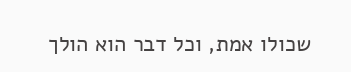שכולו אמת, וכל דבר הוא הולך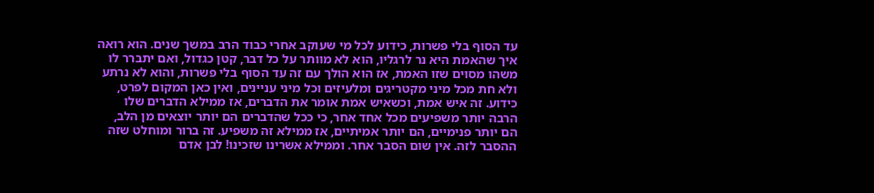עד הסוף בלי פשרות, כידוע לכל מי שעוקב אחרי כבוד הרב במשך שנים. הוא רואה איך שהאמת היא נר לרגליו, הוא לא מוותר על כל דבר, קטן כגדול, ואם יתברר לו משהו מסוים שזו האמת, אז הוא הולך עם זה עד הסוף בלי פשרות, והוא לא נרתע ולא חת מכל מיני מקטריגים ומלעיזים וכל מיני עניינים, ואין כאן המקום לפרט, כידוע. זה איש אמת, וכשאיש אמת אומר את הדברים, אז ממילא הדברים שלו הרבה יותר משפיעים מכל אחד אחר, כי ככל שהדברים הם יותר יוצאים מן הלב, הם יותר פנימיים, הם יותר אמיתיים, אז ממילא זה משפיע. זה ברור ומוחלט שזה ההסבר לזה. אין שום הסבר אחר. וממילא אשרינו שזכינו! לבן אדם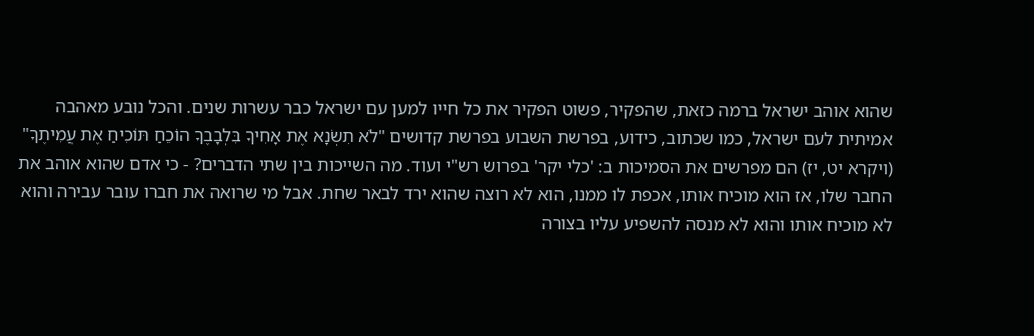שהוא אוהב ישראל ברמה כזאת, שהפקיר, פשוט הפקיר את כל חייו למען עם ישראל כבר עשרות שנים. והכל נובע מאהבה אמיתית לעם ישראל, כמו שכתוב, כידוע, בפרשת השבוע בפרשת קדושים "לֹא תִשְׂנָא אֶת אָחִיךָ בִּלְבָבֶךָ הוֹכֵחַ תּוֹכִיחַ אֶת עֲמִיתֶךָ" (ויקרא יט, יז) הם מפרשים את הסמיכות ב: 'כלי יקר' בפרוש רש"י ועוד. מה השייכות בין שתי הדברים? - כי אדם שהוא אוהב את החבר שלו, אז הוא מוכיח אותו, אכפת לו ממנו, הוא לא רוצה שהוא ירד לבאר שחת. אבל מי שרואה את חברו עובר עבירה והוא לא מוכיח אותו והוא לא מנסה להשפיע עליו בצורה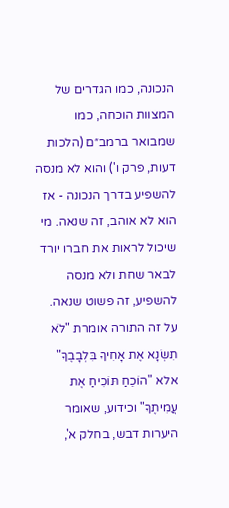הנכונה, כמו הגדרים של המצוות הוכחה, כמו שמבואר ברמב״ם (הלכות דעות, פרק ו') והוא לא מנסה להשפיע בדרך הנכונה - אז הוא לא אוהב, זה שנאה. מי שיכול לראות את חברו יורד לבאר שחת ולא מנסה להשפיע, זה פשוט שנאה. על זה התורה אומרת "לֹא תִשְׂנָא אֶת אָחִיךָ בִּלְבָבֶךָ" אלא "הוֹכֵחַ תּוֹכִיחַ אֶת עֲמִיתֶךָ" וכידוע, שאומר היערות דבש, בחלק א',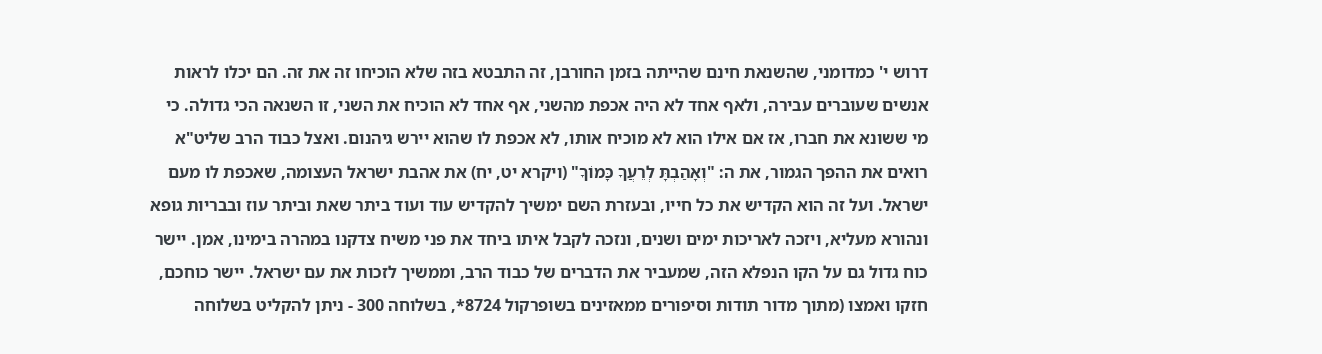דרוש י' כמדומני, שהשנאת חינם שהייתה בזמן החורבן, זה התבטא בזה שלא הוכיחו זה את זה. הם יכלו לראות אנשים שעוברים עבירה, ולאף אחד לא היה אכפת מהשני, אף אחד לא הוכיח את השני, זו השנאה הכי גדולה. כי מי ששונא את חברו, אז אם אילו הוא לא מוכיח אותו, לא אכפת לו שהוא יירש גיהנום. ואצל כבוד הרב שליט"א רואים את ההפך הגמור, את ה: "וְאָהַבְתָּ לְרֵעֲךָ כָּמוֹךָ" (ויקרא יט, יח) את אהבת ישראל העצומה, שאכפת לו מעם ישראל. ועל זה הוא הקדיש את כל חייו, ובעזרת השם ימשיך להקדיש עוד ועוד ביתר שאת וביתר עוז ובבריות גופא ונהורא מעליא, ויזכה לאריכות ימים ושנים, ונזכה לקבל איתו ביחד את פני משיח צדקנו במהרה בימינו, אמן. יישר כוח גדול גם על הקו הנפלא הזה, שמעביר את הדברים של כבוד הרב, וממשיך לזכות את עם ישראל. יישר כוחכם, חזקו ואמצו (מתוך מדור תודות וסיפורים ממאזינים בשופרקול 8724*, בשלוחה 300 - ניתן להקליט בשלוחה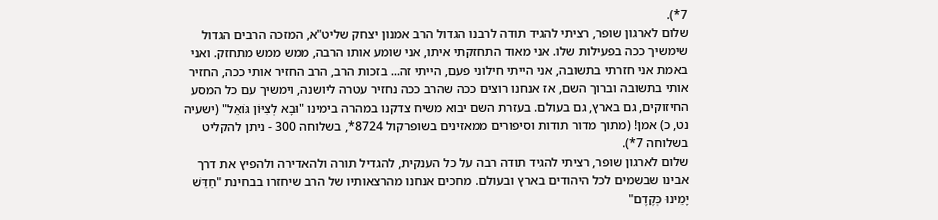7*).
שלום לארגון שופר, רציתי להגיד תודה לרבנו הגדול הרב אמנון יצחק שליט"א, המזכה הרבים הגדול שימשיך ככה בפעילות שלו. אני מאוד התחזקתי איתו, אני שומע אותו הרבה, ממש ממש מתחזק. ואני באמת אני חזרתי בתשובה, אני הייתי חילוני פעם, הייתי זה... בזכות הרב, הרב החזיר אותי ככה, החזיר אותי בתשובה וברוך השם, אז אנחנו רוצים ככה שהרב ככה נחזיר עטרה ליושנה, וימשיך עם כל המסע החיזוקים, גם בארץ, גם בעולם. בעזרת השם יבוא משיח צדקנו במהרה בימינו "וּבָא לְצִיּוֹן גּוֹאֵל" (ישעיה נט, כ) אמן! (מתוך מדור תודות וסיפורים ממאזינים בשופרקול 8724*, בשלוחה 300 - ניתן להקליט בשלוחה 7*).
שלום לארגון שופר, רציתי להגיד תודה רבה על כל הענקית, להגדיל תורה ולהאדירה ולהפיץ את דרך אבינו שבשמים לכל היהודים בארץ ובעולם. מחכים אנחנו מהרצאותיו של הרב שיחזרו בבחינת "חַדֵּשׁ יָמֵינוּ כְּקֶדֶם"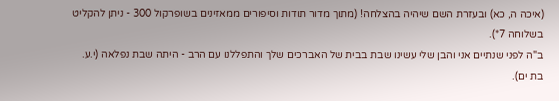(איכה ה, כא) ובעזרת השם שיהיה בהצלחה! (מתוך מדור תודות וסיפורים ממאזינים בשופרקול 300 - ניתן להקליט בשלוחה 7*).
ב"ה לפני שנתיים אני והבן שלי עשינו שבת בבית של האברכים שלך והתפללנו עם הרב - היתה שבת נפלאה (י.ע. בת ים).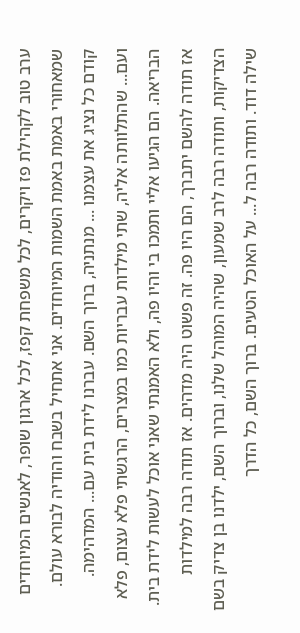ערב טוב לקהילת פז ויקרים, לכל משפחת קפז, לכל ארגון שופר, לאנשים המיוחדים שמאחורי באמת באמת השמות המיוחדים. אני אתחיל בשבח והודיה לבורא עולם. קודם כל נציג את עצמנו ... מנתניה, ברוך השם. עברנו לידת בית עם... המדהימה. ועם... שהתלוותה אליה, שתי מילדות עבריות כמו במצרים, הרגשתי פלא עצום, פלא הבריאה. הם הגיעו אליי ותמכו בי והיו פה, ולא האמנתי שאני אוכל לעשות לידת בית. אז תודה להשם יתברך, הם היו פה. זה פשוט היה מדהים. אז תודה רבה למילדות הצדיקות, ותודה רבה לרב שמעון, שהיה המוהל שלנו, וברוך השם, ילדנו בן צדיק בשם שילה דוד. ותודה רבה ל... על האוכל הטעים. ברוך השם, כל הדרך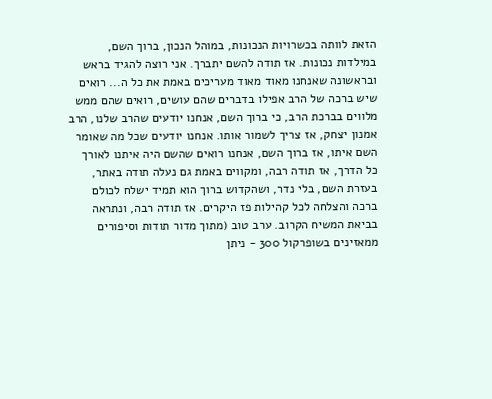הזאת לוותה בכשרויות הנכונות, במוהל הנכון, ברוך השם, במילדות נכונות. אז תודה להשם יתברך. אני רוצה להגיד בראש ובראשונה שאנחנו מאוד מאוד מעריכים באמת את כל ה... רואים שיש ברכה של הרב אפילו בדברים שהם עושים, רואים שהם ממש מלווים בברכת הרב, כי ברוך השם, אנחנו יודעים שהרב שלנו, הרב אמנון יצחק, אז צריך לשמור אותו. אנחנו יודעים שכל מה שאומר השם איתו, אז ברוך השם, אנחנו רואים שהשם היה איתנו לאורך כל הדרך, אז תודה רבה, ומקווים באמת גם נעלה תודה באתר, בעזרת השם, בלי נדר, ושהקדוש ברוך הוא תמיד ישלח לכולם ברכה והצלחה לכל קהילות פז היקרים. אז תודה רבה, ונתראה בביאת המשיח הקרוב. ערב טוב (מתוך מדור תודות וסיפורים ממאזינים בשופרקול 300 - ניתן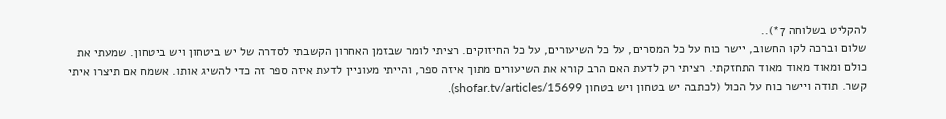להקליט בשלוחה 7*)..
שלום וברכה לקו החשוב, יישר כוח על כל המסרים, על כל השיעורים, על כל החיזוקים. רציתי לומר שבזמן האחרון הקשבתי לסדרה של יש ביטחון ויש ביטחון. שמעתי את כולם ומאוד מאוד מאוד התחזקתי. רציתי רק לדעת האם הרב קורא את השיעורים מתוך איזה ספר, והייתי מעוניין לדעת איזה ספר זה כדי להשיג אותו. אשמח אם תיצרו איתי קשר. תודה ויישר כוח על הכול (לכתבה יש בטחון ויש בטחון shofar.tv/articles/15699).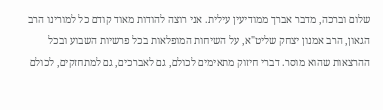שלום וברכה, מדבר אברך ממודיעין עילית. אני רוצה להודות מאוד קודם כל למורינו הרב הגאון, הרב אמנון יצחק שליט"א, על השיחות המופלאות בכל פרשיות השבוע ובכל ההרצאות שהוא מוסר. דברי חיזוק מתאימים לכולם, גם לאברכים, גם למתחזקים, לכולם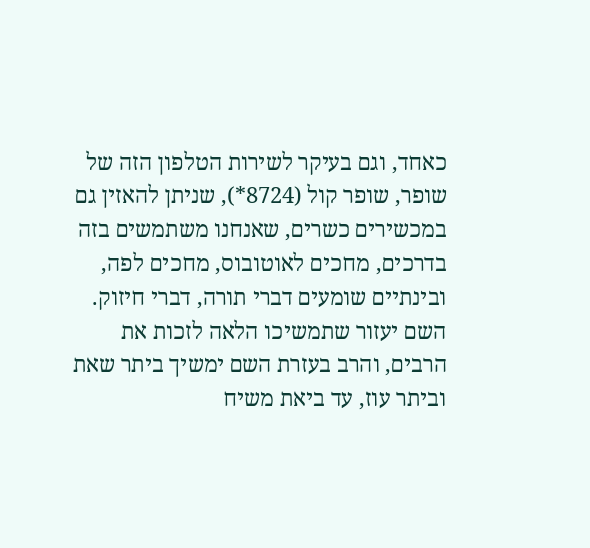כאחד, וגם בעיקר לשירות הטלפון הזה של שופר, שופר קול (8724*), שניתן להאזין גם במכשירים כשרים, שאנחנו משתמשים בזה בדרכים, מחכים לאוטובוס, מחכים לפה, ובינתיים שומעים דברי תורה, דברי חיזוק. השם יעזור שתמשיכו הלאה לזכות את הרבים, והרב בעזרת השם ימשיך ביתר שאת וביתר עוז, עד ביאת משיח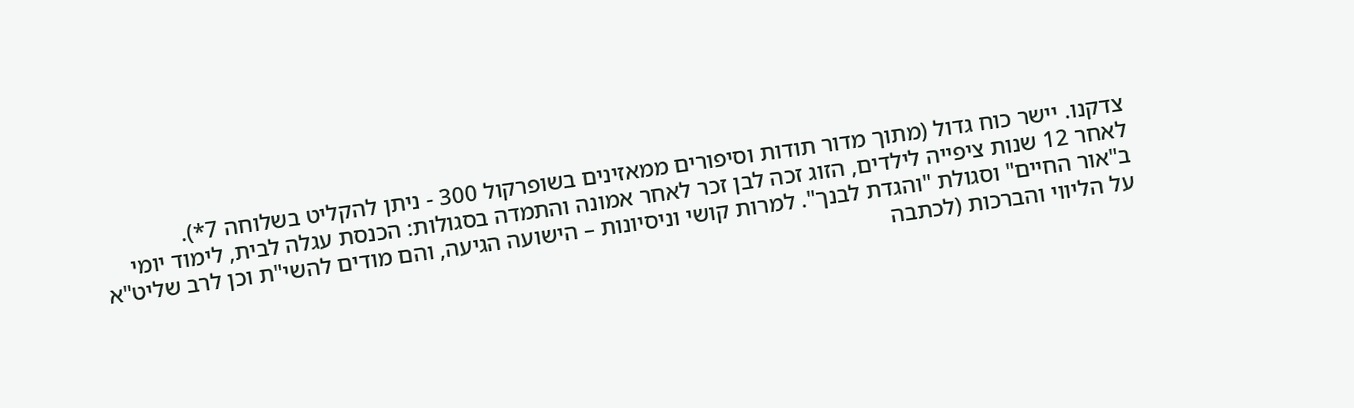צדקנו. יישר כוח גדול (מתוך מדור תודות וסיפורים ממאזינים בשופרקול 300 - ניתן להקליט בשלוחה 7*).
לאחר 12 שנות ציפייה לילדים, הזוג זכה לבן זכר לאחר אמונה והתמדה בסגולות: הכנסת עגלה לבית, לימוד יומי ב"אור החיים" וסגולת "והגדת לבנך". למרות קושי וניסיונות – הישועה הגיעה, והם מודים להשי"ת וכן לרב שליט"א על הליווי והברכות (לכתבה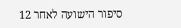סיפור הישועה לאחר 12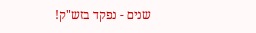שנים - נפקד בזש"ק!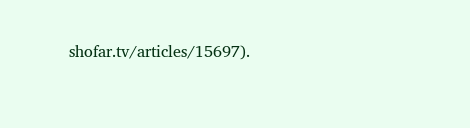shofar.tv/articles/15697).